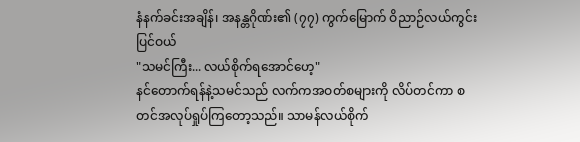နံနက်ခင်းအချိန်၊ အနန္တဂိုဏ်း၏ (၇၇) ကွက်မြောက် ဝိညာဉ်လယ်ကွင်းပြင်ဝယ်
"သမင်ကြီး... လယ်စိုက်ရအောင်ဟေ့"
နင်တောက်ရန်နဲ့သမင်သည် လက်ကအဝတ်စများကို လိပ်တင်ကာ စတင်အလုပ်ရှုပ်ကြတော့သည်။ သာမန်လယ်စိုက်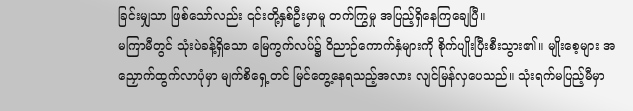ခြင်းမျှသာ ဖြစ်သော်လည်း ၎င်းတို့နှစ်ဦးမှာမူ တက်ကြွမှု အပြည့်ရှိနေကြချေပြီ။
မကြာမီတွင် သုံးပဲခန့်ရှိသော မြေကွက်လပ်၌ ဝိညာဉ်ကောက်နှံများကို စိုက်ပျိုးပြီးစီးသွား၏။ မျိုးစေ့များ အညှောက်ထွက်လာပုံမှာ မျက်စိရှေ့တင် မြင်တွေ့နေရသည့်အလား လျင်မြန်လှပေသည်။ သုံးရက်မပြည့်မီမှာ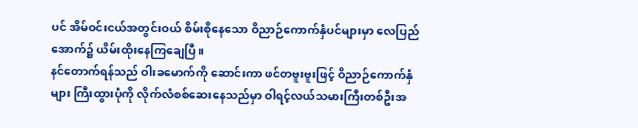ပင် အိမ်ဝင်းငယ်အတွင်းဝယ် စိမ်းစိုနေသော ဝိညာဉ်ကောက်နှံပင်များမှာ လေပြည်အောက်၌ ယိမ်းထိုးနေကြချေပြီ။
နင်တောက်ရန်သည် ဝါးခမောက်ကို ဆောင်းကာ ဖင်တဗူးဗူးဖြင့် ဝိညာဉ်ကောက်နှံများ ကြီးထွားပုံကို လိုက်လံစစ်ဆေးနေသည်မှာ ဝါရင့်လယ်သမားကြီးတစ်ဦးအ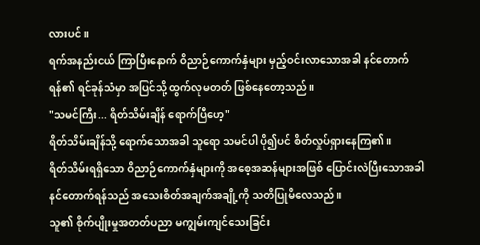လားပင်။
ရက်အနည်းငယ် ကြာပြီးနောက် ဝိညာဉ်ကောက်နှံများ မှည့်ဝင်းလာသောအခါ နင်တောက်ရန်၏ ရင်ခုန်သံမှာ အပြင်သို့ ထွက်လုမတတ် ဖြစ်နေတော့သည်။
"သမင်ကြီး... ရိတ်သိမ်းချိန် ရောက်ပြီဟေ့"
ရိတ်သိမ်းချိန်သို့ ရောက်သောအခါ သူရော သမင်ပါ ပို၍ပင် စိတ်လှုပ်ရှားနေကြ၏။
ရိတ်သိမ်းရရှိသော ဝိညာဉ်ကောက်နှံများကို အစေ့အဆန်များအဖြစ် ပြောင်းလဲပြီးသောအခါ နင်တောက်ရန်သည် အသေးစိတ်အချက်အချို့ကို သတိပြုမိလေသည်။
သူ၏ စိုက်ပျိုးမှုအတတ်ပညာ မကျွမ်းကျင်သေးခြင်း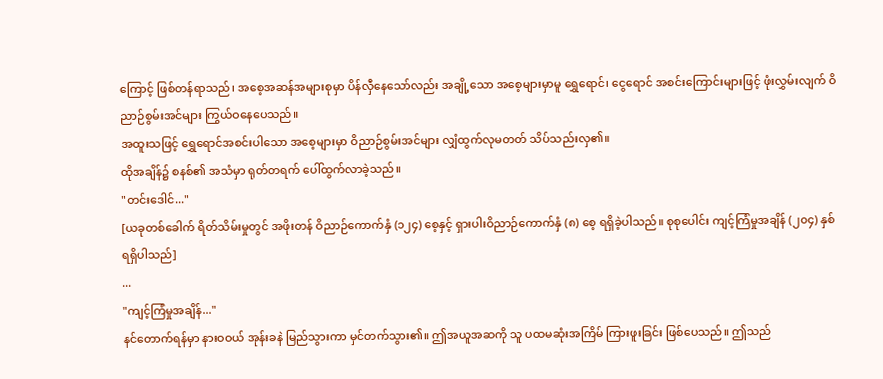ကြောင့် ဖြစ်တန်ရာသည်၊ အစေ့အဆန်အများစုမှာ ပိန်လှီနေသော်လည်း အချို့သော အစေ့များမှာမူ ရွှေရောင်၊ ငွေရောင် အစင်းကြောင်းများဖြင့် ဖုံးလွှမ်းလျက် ဝိညာဉ်စွမ်းအင်များ ကြွယ်ဝနေပေသည်။
အထူးသဖြင့် ရွှေရောင်အစင်းပါသော အစေ့များမှာ ဝိညာဉ်စွမ်းအင်များ လျှံထွက်လုမတတ် သိပ်သည်းလှ၏။
ထိုအချိန်၌ စနစ်၏ အသံမှာ ရုတ်တရက် ပေါ်ထွက်လာခဲ့သည်။
"တင်းဒေါင်..."
[ယခုတစ်ခေါက် ရိတ်သိမ်းမှုတွင် အဖိုးတန် ဝိညာဉ်ကောက်နှံ (၁၂၄) စေ့နှင့် ရှားပါးဝိညာဉ်ကောက်နှံ (၈) စေ့ ရရှိခဲ့ပါသည်။ စုစုပေါင်း ကျင့်ကြံမှုအချိန် (၂၀၄) နှစ် ရရှိပါသည်]
...
"ကျင့်ကြံမှုအချိန်..."
နင်တောက်ရန်မှာ နားဝဝယ် အုန်းခနဲ မြည်သွားကာ မှင်တက်သွား၏။ ဤအယူအဆကို သူ ပထမဆုံးအကြိမ် ကြားဖူးခြင်း ဖြစ်ပေသည်။ ဤသည်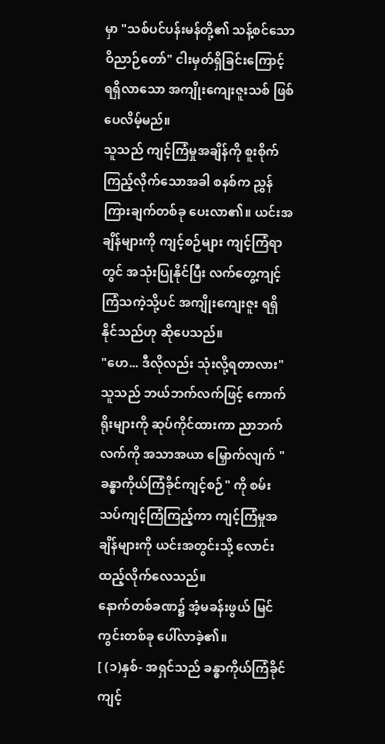မှာ "သစ်ပင်ပန်းမန်တို့၏ သန့်စင်သော ဝိညာဉ်တော်" ငါးမှတ်ရှိခြင်းကြောင့် ရရှိလာသော အကျိုးကျေးဇူးသစ် ဖြစ်ပေလိမ့်မည်။
သူသည် ကျင့်ကြံမှုအချိန်ကို စူးစိုက်ကြည့်လိုက်သောအခါ စနစ်က ညွှန်ကြားချက်တစ်ခု ပေးလာ၏။ ယင်းအချိန်များကို ကျင့်စဉ်များ ကျင့်ကြံရာတွင် အသုံးပြုနိုင်ပြီး လက်တွေ့ကျင့်ကြံသကဲ့သို့ပင် အကျိုးကျေးဇူး ရရှိနိုင်သည်ဟု ဆိုပေသည်။
"ဟေ... ဒီလိုလည်း သုံးလို့ရတာလား"
သူသည် ဘယ်ဘက်လက်ဖြင့် ကောက်ရိုးများကို ဆုပ်ကိုင်ထားကာ ညာဘက်လက်ကို အသာအယာ မြှောက်လျက် "ခန္ဓာကိုယ်ကြံခိုင်ကျင့်စဉ်" ကို စမ်းသပ်ကျင့်ကြံကြည့်ကာ ကျင့်ကြံမှုအချိန်များကို ယင်းအတွင်းသို့ လောင်းထည့်လိုက်လေသည်။
နောက်တစ်ခဏ၌ အံ့မခန်းဖွယ် မြင်ကွင်းတစ်ခု ပေါ်လာခဲ့၏။
[ (၁)နှစ်- အရှင်သည် ခန္ဓာကိုယ်ကြံခိုင်ကျင့်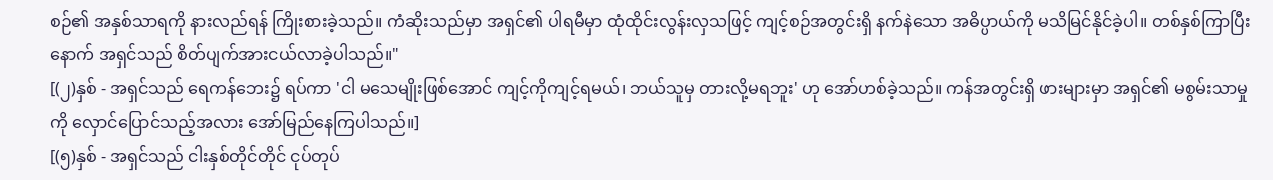စဉ်၏ အနှစ်သာရကို နားလည်ရန် ကြိုးစားခဲ့သည်။ ကံဆိုးသည်မှာ အရှင်၏ ပါရမီမှာ ထုံထိုင်းလွန်းလှသဖြင့် ကျင့်စဉ်အတွင်းရှိ နက်နဲသော အဓိပ္ပာယ်ကို မသိမြင်နိုင်ခဲ့ပါ။ တစ်နှစ်ကြာပြီးနောက် အရှင်သည် စိတ်ပျက်အားငယ်လာခဲ့ပါသည်။"
[(၂)နှစ် - အရှင်သည် ရေကန်ဘေး၌ ရပ်ကာ 'ငါ မသေမျိုးဖြစ်အောင် ကျင့်ကိုကျင့်ရမယ်၊ ဘယ်သူမှ တားလို့မရဘူး' ဟု အော်ဟစ်ခဲ့သည်။ ကန်အတွင်းရှိ ဖားများမှာ အရှင်၏ မစွမ်းသာမှုကို လှောင်ပြောင်သည့်အလား အော်မြည်နေကြပါသည်။]
[(၅)နှစ် - အရှင်သည် ငါးနှစ်တိုင်တိုင် ငုပ်တုပ်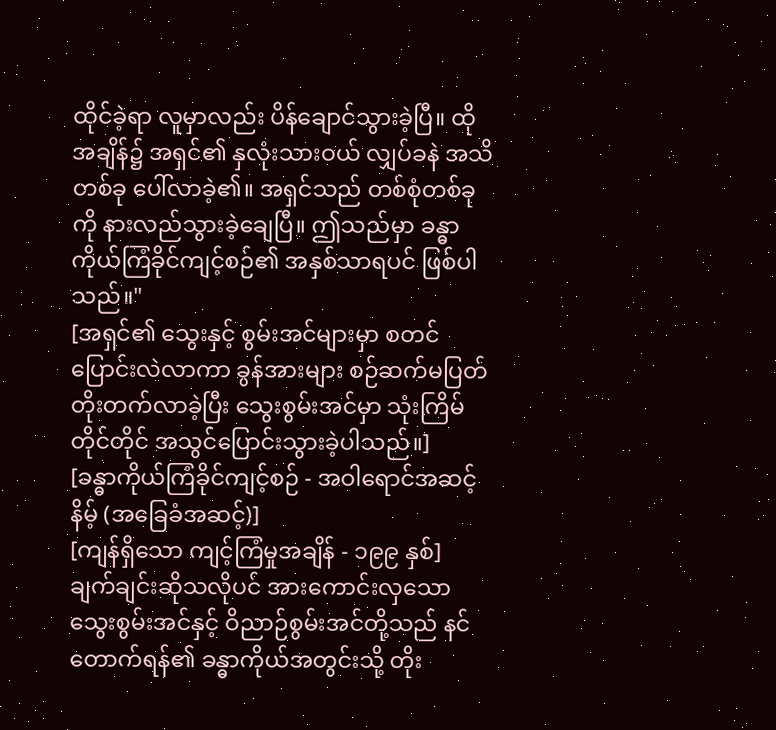ထိုင်ခဲ့ရာ လူမှာလည်း ပိန်ချောင်သွားခဲ့ပြီ။ ထိုအချိန်၌ အရှင်၏ နှလုံးသားဝယ် လျှပ်ခနဲ အသိတစ်ခု ပေါ်လာခဲ့၏။ အရှင်သည် တစ်စုံတစ်ခုကို နားလည်သွားခဲ့ချေပြီ။ ဤသည်မှာ ခန္ဓာကိုယ်ကြံခိုင်ကျင့်စဉ်၏ အနှစ်သာရပင် ဖြစ်ပါသည်။"
[အရှင်၏ သွေးနှင့် စွမ်းအင်များမှာ စတင်ပြောင်းလဲလာကာ ခွန်အားများ စဉ်ဆက်မပြတ် တိုးတက်လာခဲ့ပြီး သွေးစွမ်းအင်မှာ သုံးကြိမ်တိုင်တိုင် အသွင်ပြောင်းသွားခဲ့ပါသည်။]
[ခန္ဓာကိုယ်ကြံခိုင်ကျင့်စဉ် - အဝါရောင်အဆင့်နိမ့် (အခြေခံအဆင့်)]
[ကျန်ရှိသော ကျင့်ကြံမှုအချိန် - ၁၉၉ နှစ်]
ချက်ချင်းဆိုသလိုပင် အားကောင်းလှသော သွေးစွမ်းအင်နှင့် ဝိညာဉ်စွမ်းအင်တို့သည် နင်တောက်ရန်၏ ခန္ဓာကိုယ်အတွင်းသို့ တိုး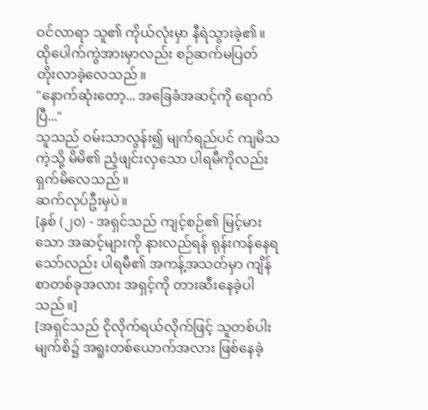ဝင်လာရာ သူ၏ ကိုယ်လုံးမှာ နီရဲသွားခဲ့၏။ ထိုပေါက်ကွဲအားမှာလည်း စဉ်ဆက်မပြတ် တိုးလာခဲ့လေသည်။
"နောက်ဆုံးတော့... အခြေခံအဆင့်ကို ရောက်ပြီ..."
သူသည် ဝမ်းသာလွန်း၍ မျက်ရည်ပင် ကျမိသကဲ့သို့ မိမိ၏ ညံ့ဖျင်းလှသော ပါရမီကိုလည်း ရှက်မိလေသည်။
ဆက်လုပ်ဦးမှပဲ။
[နှစ် (၂၀) - အရှင်သည် ကျင့်စဉ်၏ မြင့်မားသော အဆင့်များကို နားလည်ရန် ရုန်းကန်နေရသော်လည်း ပါရမီ၏ အကန့်အသတ်မှာ ကျိန်စာတစ်ခုအလား အရှင့်ကို တားဆီးနေခဲ့ပါသည်။]
[အရှင်သည် ငိုလိုက်ရယ်လိုက်ဖြင့် သူတစ်ပါးမျက်စိ၌ အရူးတစ်ယောက်အလား ဖြစ်နေခဲ့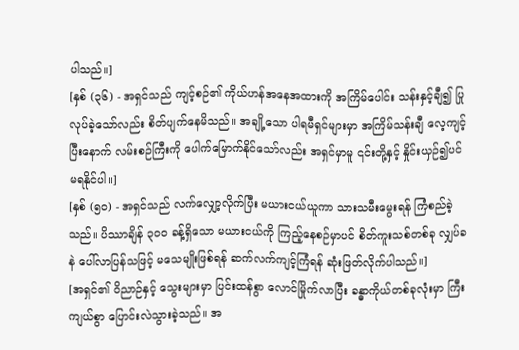ပါသည်။]
[နှစ် (၃၆) - အရှင်သည် ကျင့်စဉ်၏ ကိုယ်ဟန်အနေအထားကို အကြိမ်ပေါင်း သန်းနှင့်ချီ၍ ပြုလုပ်ခဲ့သော်လည်း စိတ်ပျက်နေမိသည်။ အချို့သော ပါရမီရှင်များမှာ အကြိမ်သန်းချီ လေ့ကျင့်ပြီးနောက် လမ်းစဉ်ကြီးကို ပေါက်မြောက်နိုင်သော်လည်း အရှင်မှာမူ ၎င်းတို့နှင့် နှိုင်းယှဉ်၍ပင် မရနိုင်ပါ။]
[နှစ် (၅၀) - အရှင်သည် လက်လျှော့လိုက်ပြီး မယားငယ်ယူကာ သားသမီးမွေးရန် ကြံစည်ခဲ့သည်။ ပိဿာချိန် ၃၀၀ ခန့်ရှိသော မယားငယ်ကို ကြည့်နေစဉ်မှာပင် စိတ်ကူးသစ်တစ်ခု လျှပ်ခနဲ ပေါ်လာပြန်သဖြင့် မသေမျိုးဖြစ်ရန် ဆက်လက်ကျင့်ကြံရန် ဆုံးဖြတ်လိုက်ပါသည်။]
[အရှင်၏ ဝိညာဉ်နှင့် သွေးများမှာ ပြင်းထန်စွာ လောင်မြိုက်လာပြီး ခန္ဓာကိုယ်တစ်ခုလုံးမှာ ကြီးကျယ်စွာ ပြောင်းလဲသွားခဲ့သည်။ အ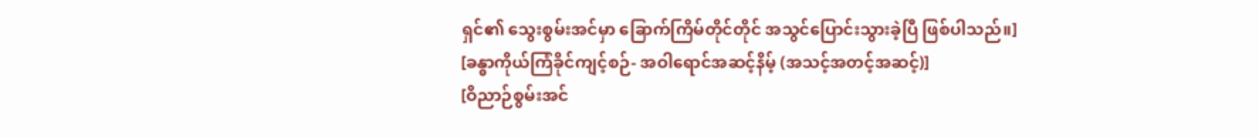ရှင်၏ သွေးစွမ်းအင်မှာ ခြောက်ကြိမ်တိုင်တိုင် အသွင်ပြောင်းသွားခဲ့ပြီ ဖြစ်ပါသည်။]
[ခန္ဓာကိုယ်ကြံခိုင်ကျင့်စဉ်- အဝါရောင်အဆင့်နိမ့် (အသင့်အတင့်အဆင့်)]
[ဝိညာဉ်စွမ်းအင်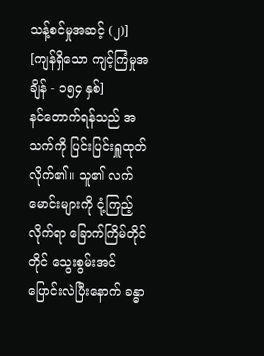သန့်စင်မှုအဆင့် (၂)]
[ကျန်ရှိသော ကျင့်ကြံမှုအချိန် - ၁၅၄ နှစ်]
နင်တောက်ရန်သည် အသက်ကို ပြင်းပြင်းရှူထုတ်လိုက်၏။ သူ၏ လက်မောင်းများကို ငုံ့ကြည့်လိုက်ရာ ခြောက်ကြိမ်တိုင်တိုင် သွေးစွမ်းအင် ပြောင်းလဲပြီးနောက် ခန္ဓာ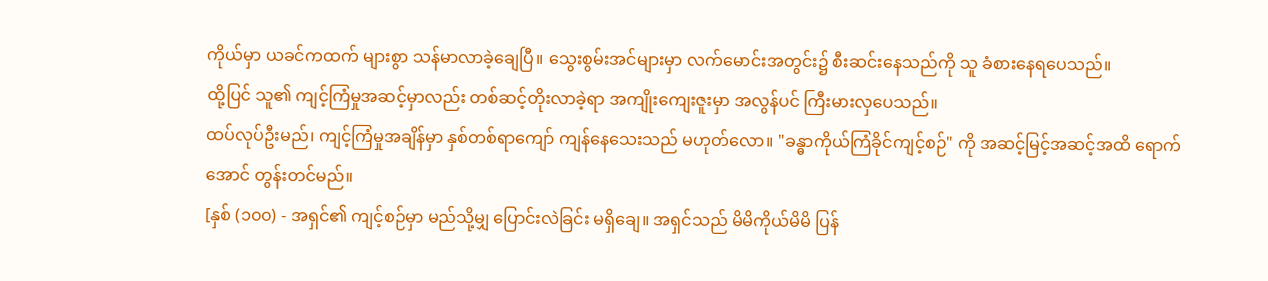ကိုယ်မှာ ယခင်ကထက် များစွာ သန်မာလာခဲ့ချေပြီ။ သွေးစွမ်းအင်များမှာ လက်မောင်းအတွင်း၌ စီးဆင်းနေသည်ကို သူ ခံစားနေရပေသည်။
ထို့ပြင် သူ၏ ကျင့်ကြံမှုအဆင့်မှာလည်း တစ်ဆင့်တိုးလာခဲ့ရာ အကျိုးကျေးဇူးမှာ အလွန်ပင် ကြီးမားလှပေသည်။
ထပ်လုပ်ဦးမည်၊ ကျင့်ကြံမှုအချိန်မှာ နှစ်တစ်ရာကျော် ကျန်နေသေးသည် မဟုတ်လော။ "ခန္ဓာကိုယ်ကြံခိုင်ကျင့်စဉ်" ကို အဆင့်မြင့်အဆင့်အထိ ရောက်အောင် တွန်းတင်မည်။
[နှစ် (၁၀၀) - အရှင်၏ ကျင့်စဉ်မှာ မည်သို့မျှ ပြောင်းလဲခြင်း မရှိချေ။ အရှင်သည် မိမိကိုယ်မိမိ ပြန်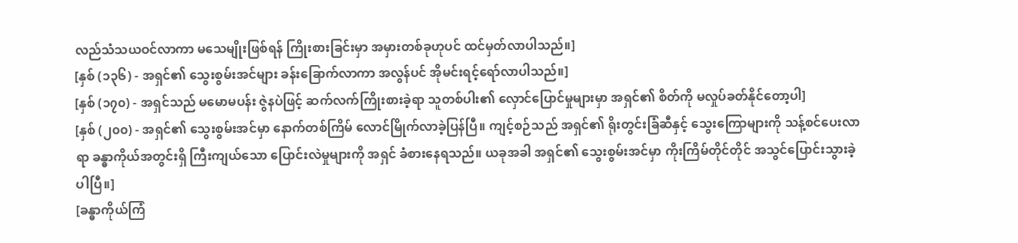လည်သံသယဝင်လာကာ မသေမျိုးဖြစ်ရန် ကြိုးစားခြင်းမှာ အမှားတစ်ခုဟုပင် ထင်မှတ်လာပါသည်။]
[နှစ် (၁၃၆) - အရှင်၏ သွေးစွမ်းအင်များ ခန်းခြောက်လာကာ အလွန်ပင် အိုမင်းရင့်ရော်လာပါသည်။]
[နှစ် (၁၇၀) - အရှင်သည် မမောမပန်း ဇွဲနပဲဖြင့် ဆက်လက်ကြိုးစားခဲ့ရာ သူတစ်ပါး၏ လှောင်ပြောင်မှုများမှာ အရှင်၏ စိတ်ကို မလှုပ်ခတ်နိုင်တော့ပါ]
[နှစ် (၂၀၀) - အရှင်၏ သွေးစွမ်းအင်မှာ နောက်တစ်ကြိမ် လောင်မြိုက်လာခဲ့ပြန်ပြီ။ ကျင့်စဉ်သည် အရှင်၏ ရိုးတွင်းခြံဆီနှင့် သွေးကြောများကို သန့်စင်ပေးလာရာ ခန္ဓာကိုယ်အတွင်းရှိ ကြီးကျယ်သော ပြောင်းလဲမှုများကို အရှင် ခံစားနေရသည်။ ယခုအခါ အရှင်၏ သွေးစွမ်းအင်မှာ ကိုးကြိမ်တိုင်တိုင် အသွင်ပြောင်းသွားခဲ့ပါပြီ။]
[ခန္ဓာကိုယ်ကြံ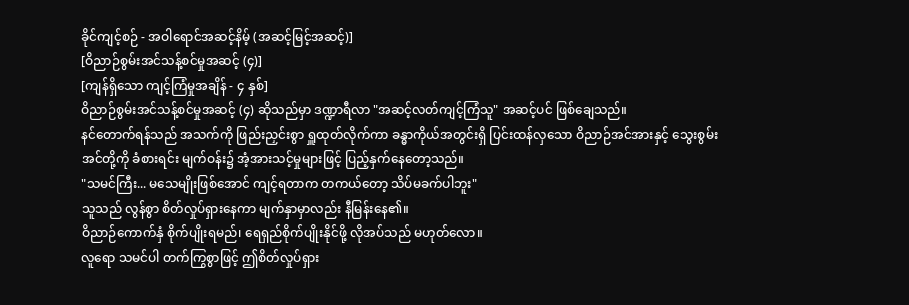ခိုင်ကျင့်စဉ် - အဝါရောင်အဆင့်နိမ့် (အဆင့်မြင့်အဆင့်)]
[ဝိညာဉ်စွမ်းအင်သန့်စင်မှုအဆင့် (၄)]
[ကျန်ရှိသော ကျင့်ကြံမှုအချိန် - ၄ နှစ်]
ဝိညာဉ်စွမ်းအင်သန့်စင်မှုအဆင့် (၄) ဆိုသည်မှာ ဒဏ္ဍာရီလာ "အဆင့်လတ်ကျင့်ကြံသူ" အဆင့်ပင် ဖြစ်ချေသည်။
နင်တောက်ရန်သည် အသက်ကို ဖြည်းညှင်းစွာ ရှူထုတ်လိုက်ကာ ခန္ဓာကိုယ်အတွင်းရှိ ပြင်းထန်လှသော ဝိညာဉ်အင်အားနှင့် သွေးစွမ်းအင်တို့ကို ခံစားရင်း မျက်ဝန်း၌ အံ့အားသင့်မှုများဖြင့် ပြည့်နှက်နေတော့သည်။
"သမင်ကြီး... မသေမျိုးဖြစ်အောင် ကျင့်ရတာက တကယ်တော့ သိပ်မခက်ပါဘူး"
သူသည် လွန်စွာ စိတ်လှုပ်ရှားနေကာ မျက်နှာမှာလည်း နီမြန်းနေ၏။
ဝိညာဉ်ကောက်နှံ စိုက်ပျိုးရမည်၊ ရေရှည်စိုက်ပျိုးနိုင်ဖို့ လိုအပ်သည် မဟုတ်လော။
လူရော သမင်ပါ တက်ကြွစွာဖြင့် ဤစိတ်လှုပ်ရှား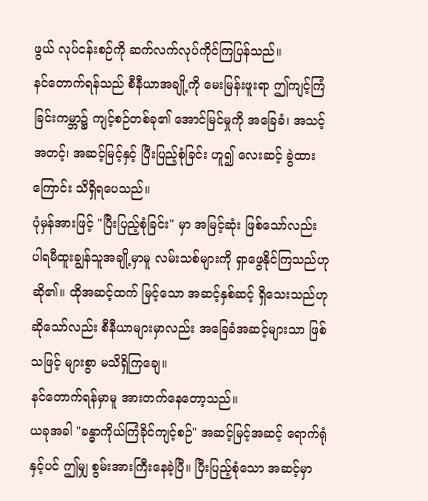ဖွယ် လုပ်ငန်းစဉ်ကို ဆက်လက်လုပ်ကိုင်ကြပြန်သည်။
နင်တောက်ရန်သည် စီနီယာအချို့ကို မေးမြန်းဖူးရာ ဤကျင့်ကြံခြင်းကမ္ဘာ၌ ကျင့်စဉ်တစ်ခု၏ အောင်မြင်မှုကို အခြေခံ၊ အသင့်အတင့်၊ အဆင့်မြင့်နှင့် ပြီးပြည့်စုံခြင်း ဟူ၍ လေးဆင့် ခွဲထားကြောင်း သိရှိရပေသည်။
ပုံမှန်အားဖြင့် "ပြီးပြည့်စုံခြင်း" မှာ အမြင့်ဆုံး ဖြစ်သော်လည်း ပါရမီထူးချွန်သူအချို့မှာမူ လမ်းသစ်များကို ရှာဖွေနိုင်ကြသည်ဟု ဆို၏။ ထိုအဆင့်ထက် မြင့်သော အဆင့်နှစ်ဆင့် ရှိသေးသည်ဟု ဆိုသော်လည်း စီနီယာများမှာလည်း အခြေခံအဆင့်များသာ ဖြစ်သဖြင့် များစွာ မသိရှိကြချေ။
နင်တောက်ရန်မှာမူ အားတက်နေတော့သည်။
ယခုအခါ "ခန္ဓာကိုယ်ကြံခိုင်ကျင့်စဉ်" အဆင့်မြင့်အဆင့် ရောက်ရုံနှင့်ပင် ဤမျှ စွမ်းအားကြီးနေခဲ့ပြီ။ ပြီးပြည့်စုံသော အဆင့်မှာ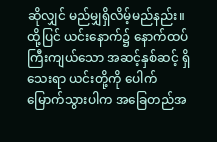ဆိုလျှင် မည်မျှရှိလိမ့်မည်နည်း။
ထို့ပြင် ယင်းနောက်၌ နောက်ထပ် ကြီးကျယ်သော အဆင့်နှစ်ဆင့် ရှိသေးရာ ယင်းတို့ကို ပေါက်မြောက်သွားပါက အခြေတည်အ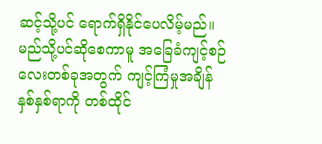ဆင့်သို့ပင် ရောက်ရှိနိုင်ပေလိမ့်မည်။
မည်သို့ပင်ဆိုစေကာမူ အခြေခံကျင့်စဉ်လေးတစ်ခုအတွက် ကျင့်ကြံမှုအချိန် နှစ်နှစ်ရာကို တစ်ထိုင်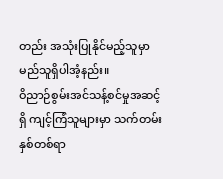တည်း အသုံးပြုနိုင်မည့်သူမှာ မည်သူရှိပါအံ့နည်း။
ဝိညာဉ်စွမ်းအင်သန့်စင်မှုအဆင့်ရှိ ကျင့်ကြံသူများမှာ သက်တမ်း နှစ်တစ်ရာ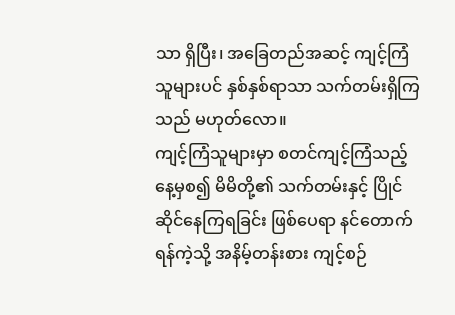သာ ရှိပြီး၊ အခြေတည်အဆင့် ကျင့်ကြံသူများပင် နှစ်နှစ်ရာသာ သက်တမ်းရှိကြသည် မဟုတ်လော။
ကျင့်ကြံသူများမှာ စတင်ကျင့်ကြံသည့် နေ့မှစ၍ မိမိတို့၏ သက်တမ်းနှင့် ပြိုင်ဆိုင်နေကြရခြင်း ဖြစ်ပေရာ နင်တောက်ရန်ကဲ့သို့ အနိမ့်တန်းစား ကျင့်စဉ်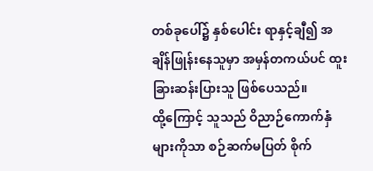တစ်ခုပေါ်၌ နှစ်ပေါင်း ရာနှင့်ချီ၍ အချိန်ဖြုန်းနေသူမှာ အမှန်တကယ်ပင် ထူးခြားဆန်းပြားသူ ဖြစ်ပေသည်။
ထို့ကြောင့် သူသည် ဝိညာဉ်ကောက်နှံများကိုသာ စဉ်ဆက်မပြတ် စိုက်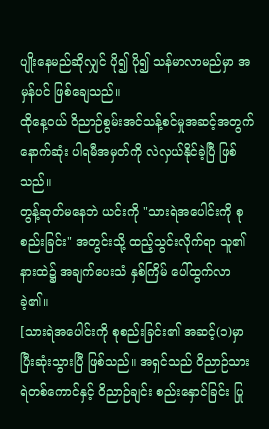ပျိုးနေမည်ဆိုလျှင် ပို၍ ပို၍ သန်မာလာမည်မှာ အမှန်ပင် ဖြစ်ချေသည်။
ထိုနေ့ဝယ် ဝိညာဉ်စွမ်းအင်သန့်စင်မှုအဆင့်အတွက် နောက်ဆုံး ပါရမီအမှတ်ကို လဲလှယ်နိုင်ခဲ့ပြီ ဖြစ်သည်။
တွန့်ဆုတ်မနေဘဲ ယင်းကို "သားရဲအပေါင်းကို စုစည်းခြင်း" အတွင်းသို့ ထည့်သွင်းလိုက်ရာ သူ၏ နားထဲ၌ အချက်ပေးသံ နှစ်ကြိမ် ပေါ်ထွက်လာခဲ့၏။
[သားရဲအပေါင်းကို စုစည်းခြင်း၏ အဆင့်(၁)မှာ ပြီးဆုံးသွားပြီ ဖြစ်သည်။ အရှင်သည် ဝိညာဉ်သားရဲတစ်ကောင်နှင့် ဝိညာဉ်ချင်း စည်းနှောင်ခြင်း ပြု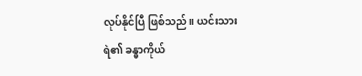လုပ်နိုင်ပြီ ဖြစ်သည်။ ယင်းသားရဲ၏ ခန္ဓာကိုယ်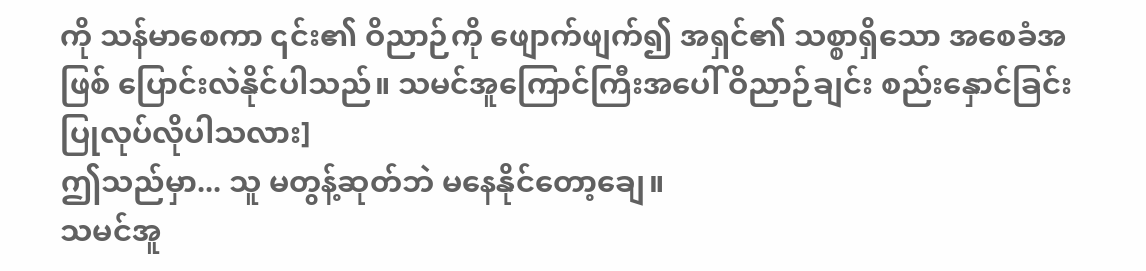ကို သန်မာစေကာ ၎င်း၏ ဝိညာဉ်ကို ဖျောက်ဖျက်၍ အရှင်၏ သစ္စာရှိသော အစေခံအဖြစ် ပြောင်းလဲနိုင်ပါသည်။ သမင်အူကြောင်ကြီးအပေါ် ဝိညာဉ်ချင်း စည်းနှောင်ခြင်း ပြုလုပ်လိုပါသလား]
ဤသည်မှာ... သူ မတွန့်ဆုတ်ဘဲ မနေနိုင်တော့ချေ။
သမင်အူ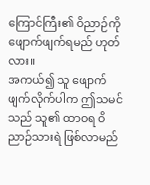ကြောင်ကြီး၏ ဝိညာဉ်ကို ဖျောက်ဖျက်ရမည် ဟုတ်လား။
အကယ်၍ သူ ဖျောက်ဖျက်လိုက်ပါက ဤသမင်သည် သူ၏ ထာဝရ ဝိညာဉ်သားရဲ ဖြစ်လာမည်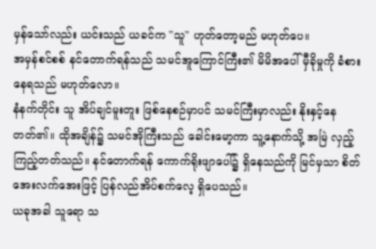မှန်သော်လည်း ယင်းသည် ယခင်က "သူ" ဟုတ်တော့မည် မဟုတ်ပေ။
အမှန်စင်စစ် နင်တောက်ရန်သည် သမင်အူကြောင်ကြီး၏ မိမိအပေါ် မှီခိုမှုကို ခံစားနေရသည် မဟုတ်လော။
နံနက်တိုင်း သူ အိပ်ချင်မူးတူး ဖြစ်နေစဉ်မှာပင် သမင်ကြီးမှာလည်း နိုးနှင့်နေတတ်၏။ ထိုအချိန်၌ သမင်အိုကြီးသည် ခေါင်းမော့ကာ သူ့နောက်သို့ အမြဲ လှည့်ကြည့်တတ်သည်။ နင်တောက်ရန် ကောက်ရိုးဖျာပေါ်၌ ရှိနေသည်ကို မြင်မှသာ စိတ်အေးလက်အေးဖြင့် ပြန်လည်အိပ်စက်လေ့ ရှိပေသည်။
ယခုအခါ သူရော သ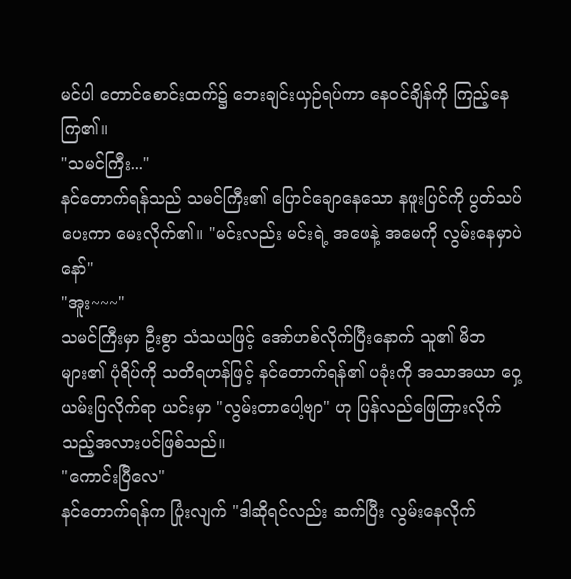မင်ပါ တောင်စောင်းထက်၌ ဘေးချင်းယှဉ်ရပ်ကာ နေဝင်ချိန်ကို ကြည့်နေကြ၏။
"သမင်ကြီး..."
နင်တောက်ရန်သည် သမင်ကြီး၏ ပြောင်ချောနေသော နဖူးပြင်ကို ပွတ်သပ်ပေးကာ မေးလိုက်၏။ "မင်းလည်း မင်းရဲ့ အဖေနဲ့ အမေကို လွမ်းနေမှာပဲနော်"
"အူး~~~"
သမင်ကြီးမှာ ဦးစွာ သံသယဖြင့် အော်ဟစ်လိုက်ပြီးနောက် သူ၏ မိဘများ၏ ပုံရိပ်ကို သတိရဟန်ဖြင့် နင်တောက်ရန်၏ ပခုံးကို အသာအယာ ဝှေ့ယမ်းပြလိုက်ရာ ယင်းမှာ "လွမ်းတာပေါ့ဗျာ" ဟု ပြန်လည်ဖြေကြားလိုက်သည့်အလားပင်ဖြစ်သည်။
"ကောင်းပြီလေ"
နင်တောက်ရန်က ပြုံးလျက် "ဒါဆိုရင်လည်း ဆက်ပြီး လွမ်းနေလိုက်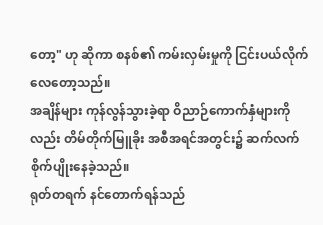တော့" ဟု ဆိုကာ စနစ်၏ ကမ်းလှမ်းမှုကို ငြင်းပယ်လိုက်လေတော့သည်။
အချိန်များ ကုန်လွန်သွားခဲ့ရာ ဝိညာဉ်ကောက်နှံများကိုလည်း တိမ်တိုက်မြူခိုး အစီအရင်အတွင်း၌ ဆက်လက်စိုက်ပျိုးနေခဲ့သည်။
ရုတ်တရက် နင်တောက်ရန်သည်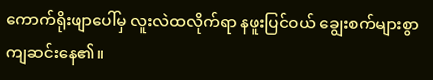ကောက်ရိုးဖျာပေါ်မှ လူးလဲထလိုက်ရာ နဖူးပြင်ဝယ် ချွေးစက်များစွာ ကျဆင်းနေ၏။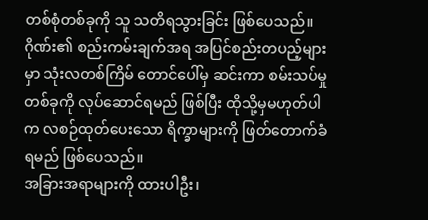တစ်စုံတစ်ခုကို သူ သတိရသွားခြင်း ဖြစ်ပေသည်။
ဂိုဏ်း၏ စည်းကမ်းချက်အရ အပြင်စည်းတပည့်များမှာ သုံးလတစ်ကြိမ် တောင်ပေါ်မှ ဆင်းကာ စမ်းသပ်မှုတစ်ခုကို လုပ်ဆောင်ရမည် ဖြစ်ပြီး ထိုသို့မှမဟုတ်ပါက လစဉ်ထုတ်ပေးသော ရိက္ခာများကို ဖြတ်တောက်ခံရမည် ဖြစ်ပေသည်။
အခြားအရာများကို ထားပါဦး၊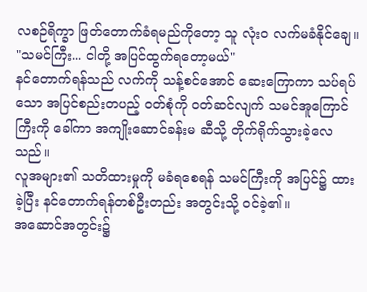လစဉ်ရိက္ခာ ဖြတ်တောက်ခံရမည်ကိုတော့ သူ လုံးဝ လက်မခံနိုင်ချေ။
"သမင်ကြီး... ငါတို့ အပြင်ထွက်ရတော့မယ်"
နင်တောက်ရန်သည် လက်ကို သန့်စင်အောင် ဆေးကြောကာ သပ်ရပ်သော အပြင်စည်းတပည့် ဝတ်စုံကို ဝတ်ဆင်လျက် သမင်အူကြောင်ကြီးကို ခေါ်ကာ အကျိုးဆောင်ခန်းမ ဆီသို့ တိုက်ရိုက်သွားခဲ့လေသည်။
လူအများ၏ သတိထားမှုကို မခံရစေရန် သမင်ကြီးကို အပြင်၌ ထားခဲ့ပြီး နင်တောက်ရန်တစ်ဦးတည်း အတွင်းသို့ ဝင်ခဲ့၏။
အဆောင်အတွင်း၌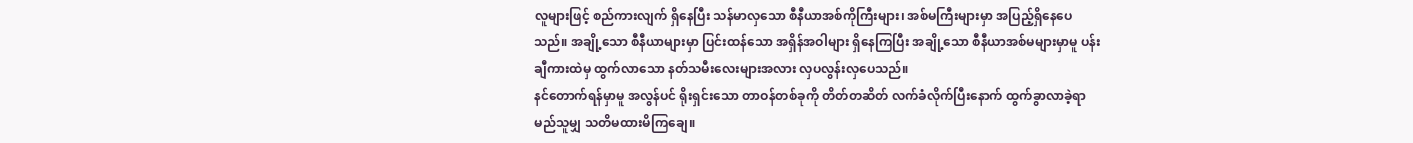လူများဖြင့် စည်ကားလျက် ရှိနေပြီး သန်မာလှသော စီနီယာအစ်ကိုကြီးများ၊ အစ်မကြီးများမှာ အပြည့်ရှိနေပေသည်။ အချို့သော စီနီယာများမှာ ပြင်းထန်သော အရှိန်အဝါများ ရှိနေကြပြီး အချို့သော စီနီယာအစ်မများမှာမူ ပန်းချီကားထဲမှ ထွက်လာသော နတ်သမီးလေးများအလား လှပလွန်းလှပေသည်။
နင်တောက်ရန်မှာမူ အလွန်ပင် ရိုးရှင်းသော တာဝန်တစ်ခုကို တိတ်တဆိတ် လက်ခံလိုက်ပြီးနောက် ထွက်ခွာလာခဲ့ရာ မည်သူမျှ သတိမထားမိကြချေ။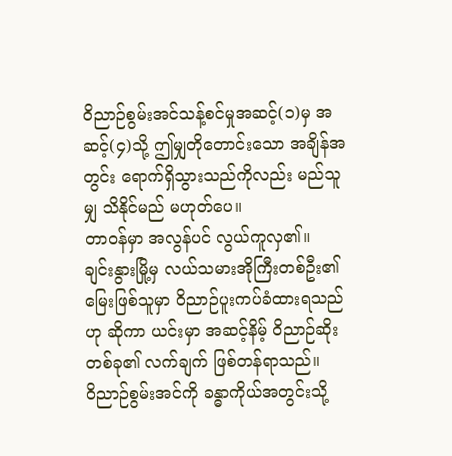ဝိညာဉ်စွမ်းအင်သန့်စင်မှုအဆင့်(၁)မှ အဆင့်(၄)သို့ ဤမျှတိုတောင်းသော အချိန်အတွင်း ရောက်ရှိသွားသည်ကိုလည်း မည်သူမျှ သိနိုင်မည် မဟုတ်ပေ။
တာဝန်မှာ အလွန်ပင် လွယ်ကူလှ၏။
ချင်းနွားမြို့မှ လယ်သမားအိုကြီးတစ်ဦး၏ မြေးဖြစ်သူမှာ ဝိညာဉ်ပူးကပ်ခံထားရသည်ဟု ဆိုကာ ယင်းမှာ အဆင့်နိမ့် ဝိညာဉ်ဆိုးတစ်ခု၏ လက်ချက် ဖြစ်တန်ရာသည်။
ဝိညာဉ်စွမ်းအင်ကို ခန္ဓာကိုယ်အတွင်းသို့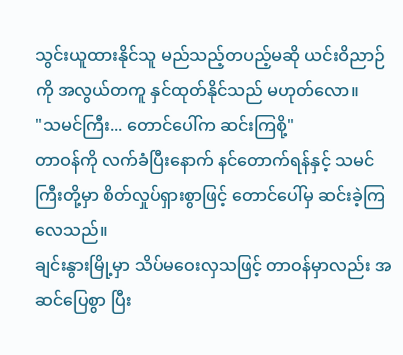သွင်းယူထားနိုင်သူ မည်သည့်တပည့်မဆို ယင်းဝိညာဉ်ကို အလွယ်တကူ နှင်ထုတ်နိုင်သည် မဟုတ်လော။
"သမင်ကြီး... တောင်ပေါ်က ဆင်းကြစို့"
တာဝန်ကို လက်ခံပြီးနောက် နင်တောက်ရန်နှင့် သမင်ကြီးတို့မှာ စိတ်လှုပ်ရှားစွာဖြင့် တောင်ပေါ်မှ ဆင်းခဲ့ကြလေသည်။
ချင်းနွားမြို့မှာ သိပ်မဝေးလှသဖြင့် တာဝန်မှာလည်း အဆင်ပြေစွာ ပြီး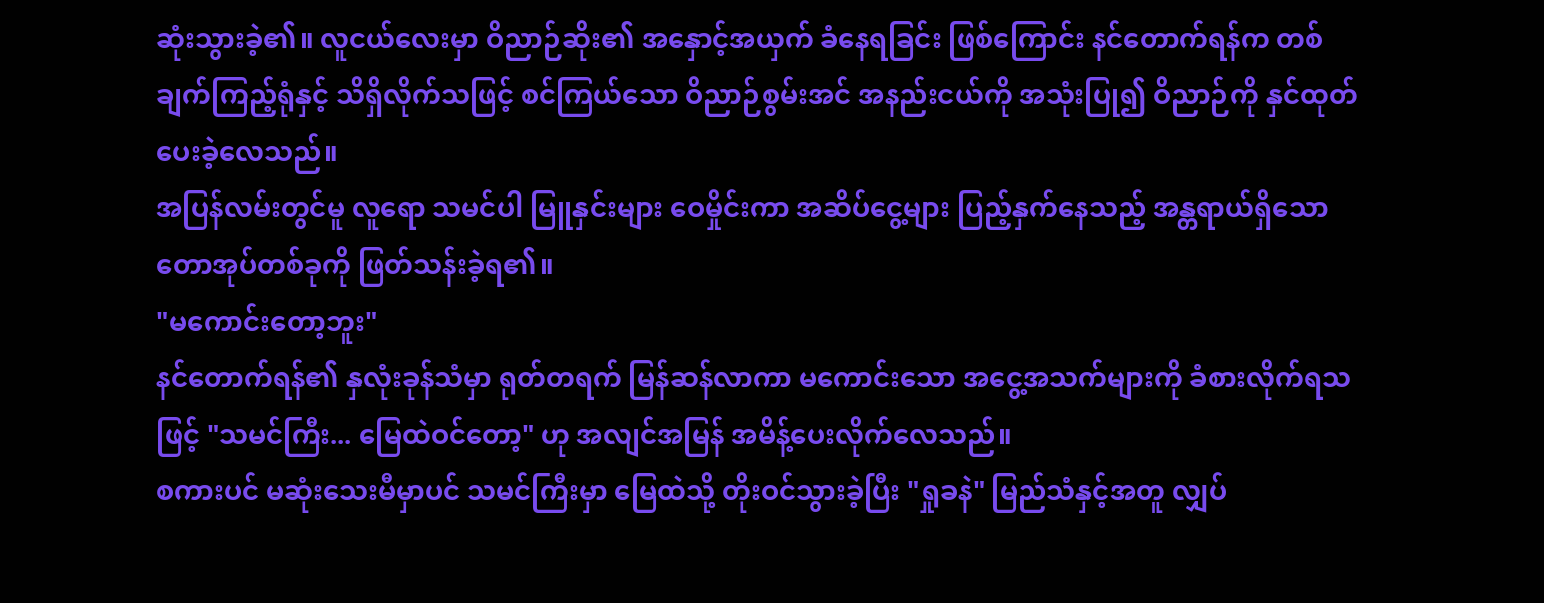ဆုံးသွားခဲ့၏။ လူငယ်လေးမှာ ဝိညာဉ်ဆိုး၏ အနှောင့်အယှက် ခံနေရခြင်း ဖြစ်ကြောင်း နင်တောက်ရန်က တစ်ချက်ကြည့်ရုံနှင့် သိရှိလိုက်သဖြင့် စင်ကြယ်သော ဝိညာဉ်စွမ်းအင် အနည်းငယ်ကို အသုံးပြု၍ ဝိညာဉ်ကို နှင်ထုတ်ပေးခဲ့လေသည်။
အပြန်လမ်းတွင်မူ လူရော သမင်ပါ မြူနှင်းများ ဝေမှိုင်းကာ အဆိပ်ငွေ့များ ပြည့်နှက်နေသည့် အန္တရာယ်ရှိသော တောအုပ်တစ်ခုကို ဖြတ်သန်းခဲ့ရ၏။
"မကောင်းတော့ဘူး"
နင်တောက်ရန်၏ နှလုံးခုန်သံမှာ ရုတ်တရက် မြန်ဆန်လာကာ မကောင်းသော အငွေ့အသက်များကို ခံစားလိုက်ရသဖြင့် "သမင်ကြီး... မြေထဲဝင်တော့" ဟု အလျင်အမြန် အမိန့်ပေးလိုက်လေသည်။
စကားပင် မဆုံးသေးမီမှာပင် သမင်ကြီးမှာ မြေထဲသို့ တိုးဝင်သွားခဲ့ပြီး "ရှုခနဲ" မြည်သံနှင့်အတူ လျှပ်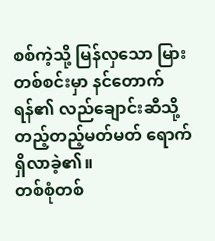စစ်ကဲ့သို့ မြန်လှသော မြားတစ်စင်းမှာ နင်တောက်ရန်၏ လည်ချောင်းဆီသို့ တည့်တည့်မတ်မတ် ရောက်ရှိလာခဲ့၏။
တစ်စုံတစ်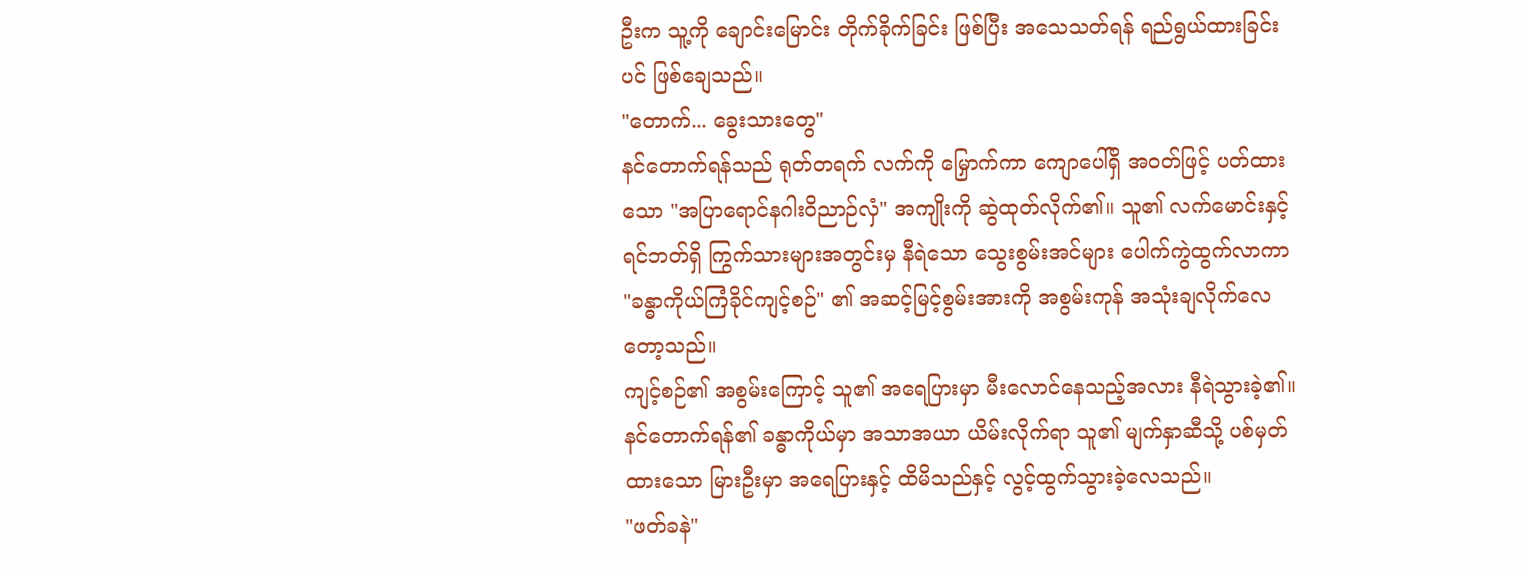ဦးက သူ့ကို ချောင်းမြောင်း တိုက်ခိုက်ခြင်း ဖြစ်ပြီး အသေသတ်ရန် ရည်ရွယ်ထားခြင်းပင် ဖြစ်ချေသည်။
"တောက်... ခွေးသားတွေ"
နင်တောက်ရန်သည် ရုတ်တရက် လက်ကို မြှောက်ကာ ကျောပေါ်ရှိ အဝတ်ဖြင့် ပတ်ထားသော "အပြာရောင်နဂါးဝိညာဉ်လှံ" အကျိုးကို ဆွဲထုတ်လိုက်၏။ သူ၏ လက်မောင်းနှင့် ရင်ဘတ်ရှိ ကြွက်သားများအတွင်းမှ နီရဲသော သွေးစွမ်းအင်များ ပေါက်ကွဲထွက်လာကာ "ခန္ဓာကိုယ်ကြံခိုင်ကျင့်စဉ်" ၏ အဆင့်မြင့်စွမ်းအားကို အစွမ်းကုန် အသုံးချလိုက်လေတော့သည်။
ကျင့်စဉ်၏ အစွမ်းကြောင့် သူ၏ အရေပြားမှာ မီးလောင်နေသည့်အလား နီရဲသွားခဲ့၏။
နင်တောက်ရန်၏ ခန္ဓာကိုယ်မှာ အသာအယာ ယိမ်းလိုက်ရာ သူ၏ မျက်နှာဆီသို့ ပစ်မှတ်ထားသော မြားဦးမှာ အရေပြားနှင့် ထိမိသည်နှင့် လွင့်ထွက်သွားခဲ့လေသည်။
"ဖတ်ခနဲ"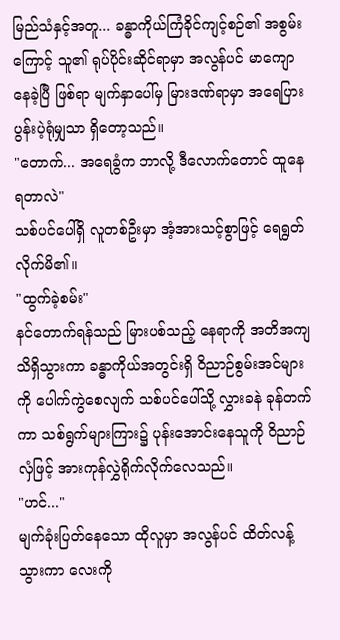မြည်သံနှင့်အတူ... ခန္ဓာကိုယ်ကြံခိုင်ကျင့်စဉ်၏ အစွမ်းကြောင့် သူ၏ ရုပ်ပိုင်းဆိုင်ရာမှာ အလွန်ပင် မာကျောနေခဲ့ပြီ ဖြစ်ရာ မျက်နှာပေါ်မှ မြားဒဏ်ရာမှာ အရေပြား ပွန်းပဲ့ရုံမျှသာ ရှိတော့သည်။
"တောက်... အရေခွံက ဘာလို့ ဒီလောက်တောင် ထူနေရတာလဲ"
သစ်ပင်ပေါ်ရှိ လူတစ်ဦးမှာ အံ့အားသင့်စွာဖြင့် ရေရွတ်လိုက်မိ၏။
"ထွက်ခဲ့စမ်း"
နင်တောက်ရန်သည် မြားပစ်သည့် နေရာကို အတိအကျ သိရှိသွားကာ ခန္ဓာကိုယ်အတွင်းရှိ ဝိညာဉ်စွမ်းအင်များကို ပေါက်ကွဲစေလျက် သစ်ပင်ပေါ်သို့ လွှားခနဲ ခုန်တက်ကာ သစ်ရွက်များကြား၌ ပုန်းအောင်းနေသူကို ဝိညာဉ်လှံဖြင့် အားကုန်လွှဲရိုက်လိုက်လေသည်။
"ဟင်..."
မျက်ခုံးပြတ်နေသော ထိုလူမှာ အလွန်ပင် ထိတ်လန့်သွားကာ လေးကို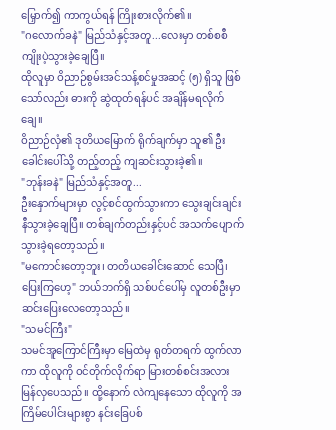မြှောက်၍ ကာကွယ်ရန် ကြိုးစားလိုက်၏။
"ဂလောက်ခနဲ" မြည်သံနှင့်အတူ...လေးမှာ တစ်စစီ ကျိုးပဲ့သွားခဲ့ချေပြီ။
ထိုလူမှာ ဝိညာဉ်စွမ်းအင်သန့်စင်မှုအဆင့် (၅) ရှိသူ ဖြစ်သော်လည်း ဓားကို ဆွဲထုတ်ရန်ပင် အချိန်မရလိုက်ချေ။
ဝိညာဉ်လှံ၏ ဒုတိယမြောက် ရိုက်ချက်မှာ သူ၏ ဦးခေါင်းပေါ်သို့ တည့်တည့် ကျဆင်းသွားခဲ့၏။
"ဘုန်းခနဲ" မြည်သံနှင့်အတူ...
ဦးနှောက်များမှာ လွင့်စင်ထွက်သွားကာ သွေးချင်းချင်းနီသွားခဲ့ချေပြီ။ တစ်ချက်တည်းနှင့်ပင် အသက်ပျောက်သွားခဲ့ရတော့သည်။
"မကောင်းတော့ဘူး၊ တတိယခေါင်းဆောင် သေပြီ၊ ပြေးကြဟေ့" ဘယ်ဘက်ရှိ သစ်ပင်ပေါ်မှ လူတစ်ဦးမှာ ဆင်းပြေးလေတော့သည်။
"သမင်ကြီး"
သမင်အူကြောင်ကြီးမှာ မြေထဲမှ ရုတ်တရက် ထွက်လာကာ ထိုလူကို ဝင်တိုက်လိုက်ရာ မြားတစ်စင်းအလား မြန်လှပေသည်။ ထို့နောက် လဲကျနေသော ထိုလူကို အကြိမ်ပေါင်းများစွာ နင်းခြေပစ်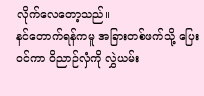လိုက်လေတော့သည်။
နင်တောက်ရန်ကမူ အခြားတစ်ဖက်သို့ ပြေးဝင်ကာ ဝိညာဉ်လှံကို လွှဲယမ်း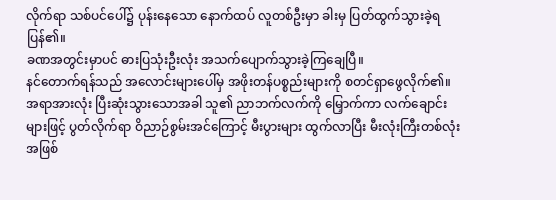လိုက်ရာ သစ်ပင်ပေါ်၌ ပုန်းနေသော နောက်ထပ် လူတစ်ဦးမှာ ခါးမှ ပြတ်ထွက်သွားခဲ့ရပြန်၏။
ခဏအတွင်းမှာပင် ဓားပြသုံးဦးလုံး အသက်ပျောက်သွားခဲ့ကြချေပြီ။
နင်တောက်ရန်သည် အလောင်းများပေါ်မှ အဖိုးတန်ပစ္စည်းများကို စတင်ရှာဖွေလိုက်၏။
အရာအားလုံး ပြီးဆုံးသွားသောအခါ သူ၏ ညာဘက်လက်ကို မြှောက်ကာ လက်ချောင်းများဖြင့် ပွတ်လိုက်ရာ ဝိညာဉ်စွမ်းအင်ကြောင့် မီးပွားများ ထွက်လာပြီး မီးလုံးကြီးတစ်လုံးအဖြစ်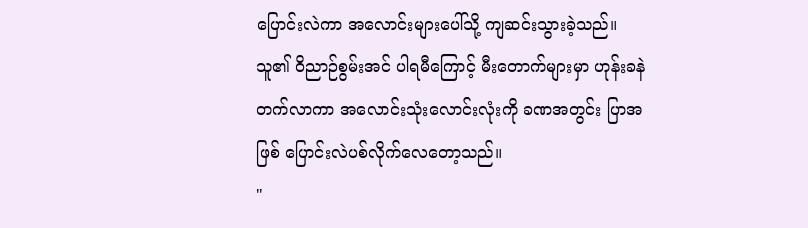ပြောင်းလဲကာ အလောင်းများပေါ်သို့ ကျဆင်းသွားခဲ့သည်။
သူ၏ ဝိညာဉ်စွမ်းအင် ပါရမီကြောင့် မီးတောက်များမှာ ဟုန်းခနဲ တက်လာကာ အလောင်းသုံးလောင်းလုံးကို ခဏအတွင်း ပြာအဖြစ် ပြောင်းလဲပစ်လိုက်လေတော့သည်။
"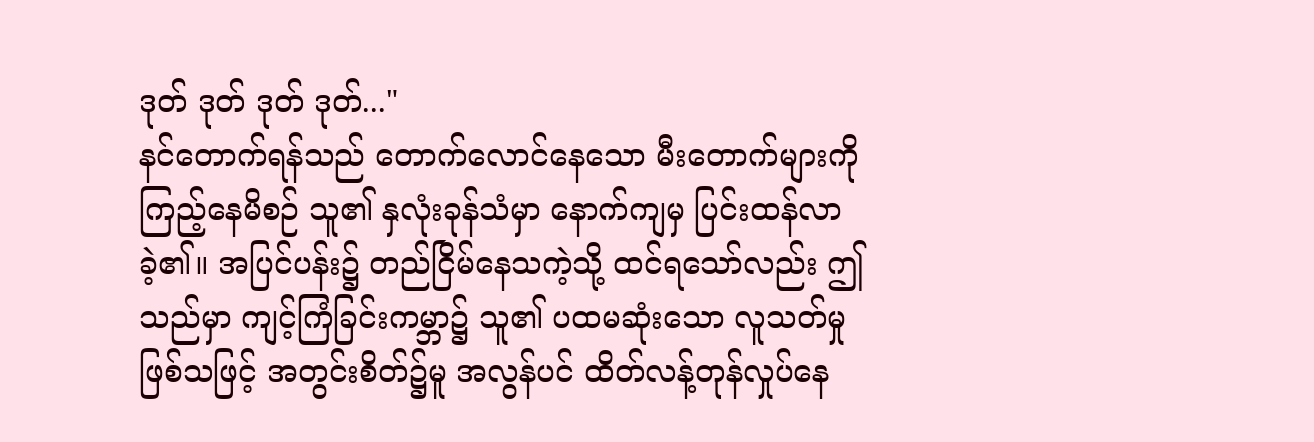ဒုတ် ဒုတ် ဒုတ် ဒုတ်..."
နင်တောက်ရန်သည် တောက်လောင်နေသော မီးတောက်များကို ကြည့်နေမိစဉ် သူ၏ နှလုံးခုန်သံမှာ နောက်ကျမှ ပြင်းထန်လာခဲ့၏။ အပြင်ပန်း၌ တည်ငြိမ်နေသကဲ့သို့ ထင်ရသော်လည်း ဤသည်မှာ ကျင့်ကြံခြင်းကမ္ဘာ၌ သူ၏ ပထမဆုံးသော လူသတ်မှု ဖြစ်သဖြင့် အတွင်းစိတ်၌မူ အလွန်ပင် ထိတ်လန့်တုန်လှုပ်နေ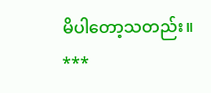မိပါတော့သတည်း။
***